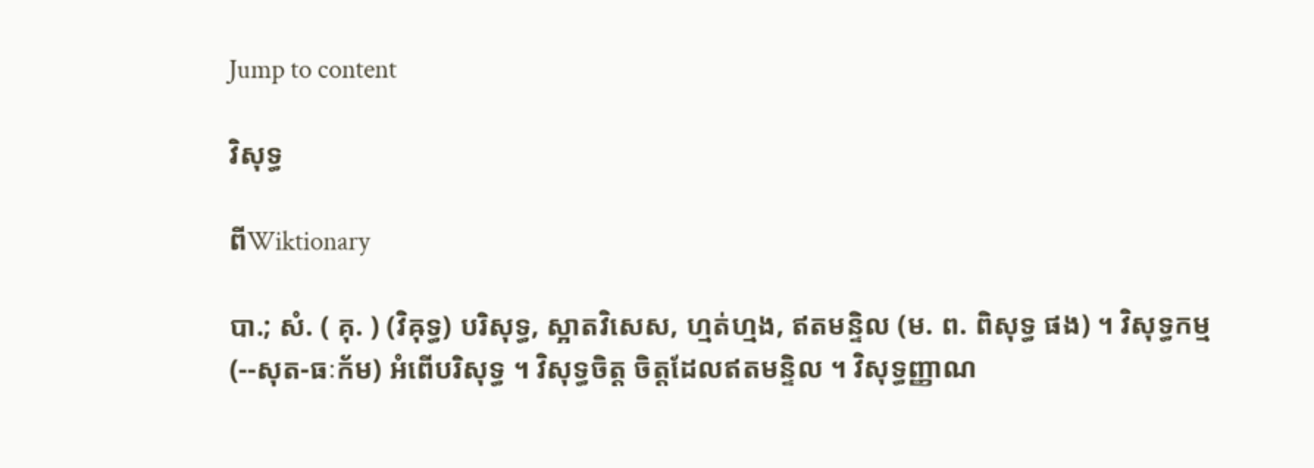Jump to content

វិសុទ្ធ

ពីWiktionary

បា.; សំ. ( គុ. ) (វិឝុទ្ធ) បរិសុទ្ធ, ស្អាតវិសេស, ហ្មត់ហ្មង, ឥតមន្ទិល (ម. ព. ពិសុទ្ធ ផង) ។ វិសុទ្ធកម្ម (--សុត-ធៈក័ម) អំពើបរិសុទ្ធ ។ វិសុទ្ធចិត្ត ចិត្តដែលឥតមន្ទិល ។ វិសុទ្ធញ្ញាណ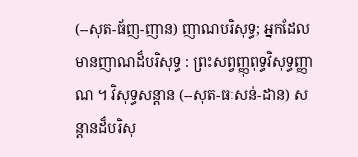(--សុត-ធ័ញ-ញាន) ញាណបរិសុទ្ធ; អ្នកដែលមានញាណដ៏បរិសុទ្ធ : ព្រះសព្វញ្ញុពុទ្ធវិសុទ្ធញ្ញាណ ។ វិសុទ្ធសន្តាន (--សុត-ធៈសន់-ដាន) សន្តានដ៏បរិសុ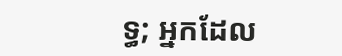ទ្ធ; អ្នកដែល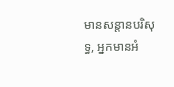មានសន្តានបរិសុទ្ធ, អ្នកមានអំ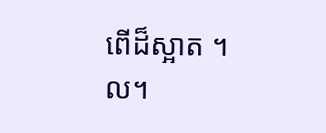ពើដ៏ស្អាត ។ល។